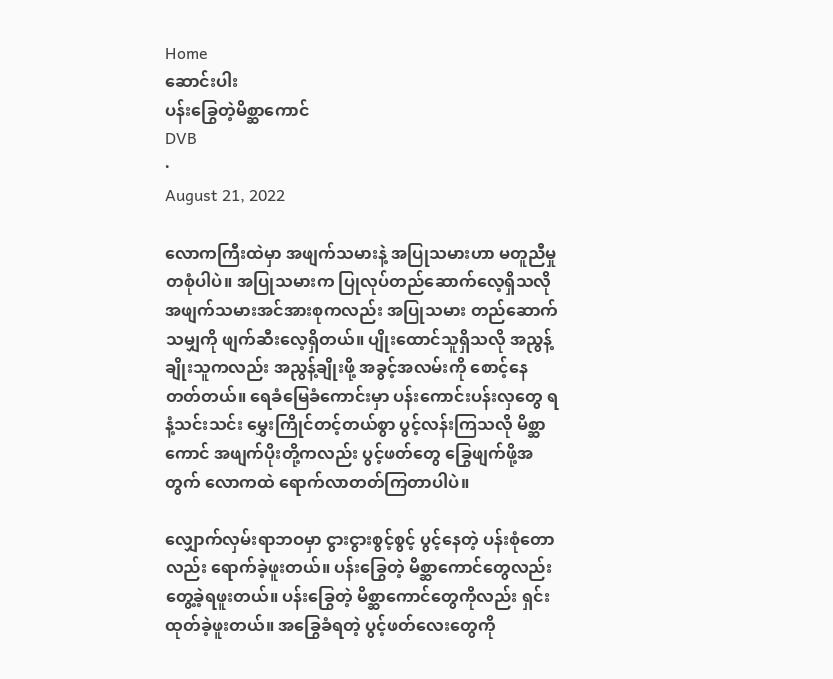Home
ဆောင်းပါး
ပန်းခြွေတဲ့မိစ္ဆာကောင်
DVB
·
August 21, 2022

လောကကြီးထဲမှာ အဖျက်သမားနဲ့ အပြုသမားဟာ မတူညီမှုတစုံပါပဲ။ အပြုသမားက ပြုလုပ်တည်ဆောက်လေ့ရှိသလိုအဖျက်သမားအင်အားစုကလည်း အပြုသမား တည်ဆောက်သမျှကို ဖျက်ဆီးလေ့ရှိတယ်။ ပျိုးထောင်သူရှိသလို အညွန့်ချိုးသူကလည်း အညွန့်ချိုးဖို့ အခွင့်အလမ်းကို စောင့်နေတတ်တယ်။ ရေခံမြေခံကောင်းမှာ ပန်းကောင်းပန်းလှတွေ ရနံ့သင်းသင်း မွှေးကြိုင်တင့်တယ်စွာ ပွင့်လန်းကြသလို မိစ္ဆာကောင် အဖျက်ပိုးတို့ကလည်း ပွင့်ဖတ်တွေ ခြွေဖျက်ဖို့အတွက် လောကထဲ ရောက်လာတတ်ကြတာပါပဲ။

လျှောက်လှမ်းရာဘဝမှာ ငွားငွားစွင့်စွင့် ပွင့်နေတဲ့ ပန်းစုံတောလည်း ရောက်ခဲ့ဖူးတယ်။ ပန်းခြွေတဲ့ မိစ္ဆာကောင်တွေလည်း တွေ့ခဲ့ရဖူးတယ်။ ပန်းခြွေတဲ့ မိစ္ဆာကောင်တွေကိုလည်း ရှင်းထုတ်ခဲ့ဖူးတယ်။ အခြွေခံရတဲ့ ပွင့်ဖတ်လေးတွေကို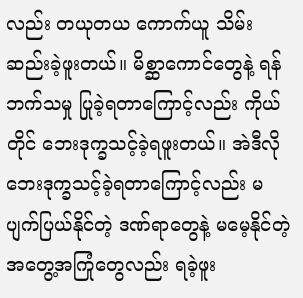လည်း တယုတယ ကောက်ယူ သိမ်းဆည်းခဲ့ဖူးတယ်။ မိစ္ဆာကောင်တွေနဲ့ ရန်ဘက်သမှု ပြုခဲ့ရတာကြောင့်လည်း ကိုယ်တိုင် ဘေးဒုက္ခသင့်ခဲ့ရဖူးတယ်။ အဲဒီလို ဘေးဒုက္ခသင့်ခဲ့ရတာကြောင့်လည်း မပျက်ပြယ်နိုင်တဲ့ ဒဏ်ရာတွေနဲ့ မမေ့နိုင်တဲ့ အတွေ့အကြုံတွေလည်း ရခဲ့ဖူး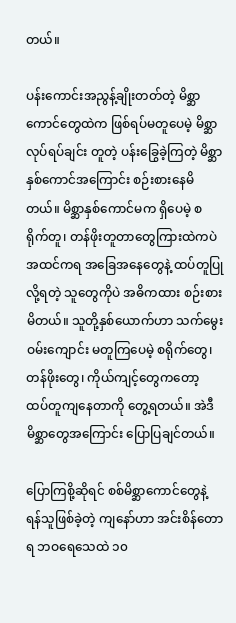တယ်။

ပန်းကောင်းအညွန့်ချိုးတတ်တဲ့ မိစ္ဆာကောင်တွေထဲက ဖြစ်ရပ်မတူပေမဲ့ မိစ္ဆာလုပ်ရပ်ချင်း တူတဲ့ ပန်းခြွေခဲ့ကြတဲ့ မိစ္ဆာနှစ်ကောင်အကြောင်း စဉ်းစားနေမိတယ်။ မိစ္ဆာနှစ်ကောင်မက ရှိပေမဲ့ စရိုက်တူ၊ တန်ဖိုးတူတာတွေကြားထဲကပဲ အထင်ကရ အခြေအနေတွေနဲ့ ထပ်တူပြုလို့ရတဲ့ သူတွေကိုပဲ အဓိကထား စဉ်းစားမိတယ်။ သူတို့နှစ်ယောက်ဟာ သက်မွေးဝမ်းကျောင်း မတူကြပေမဲ့ စရိုက်တွေ၊ တန်ဖိုးတွေ၊ ကိုယ်ကျင့်တွေကတော့ ထပ်တူကျနေတာကို တွေ့ရတယ်။ အဲဒီမိစ္ဆာတွေအကြောင်း ပြောပြချင်တယ်။

ပြောကြစို့ဆိုရင် စစ်မိစ္ဆာကောင်တွေနဲ့ ရန်သူဖြစ်ခဲ့တဲ့ ကျနော်ဟာ အင်းစိန်တောရ ဘဝရေသေထဲ ၁၀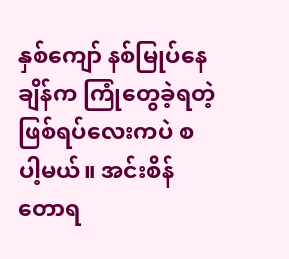နှစ်ကျော် နစ်မြုပ်နေချိန်က ကြုံတွေခဲ့ရတဲ့ ဖြစ်ရပ်လေးကပဲ စပါ့မယ်။ အင်းစိန်တောရ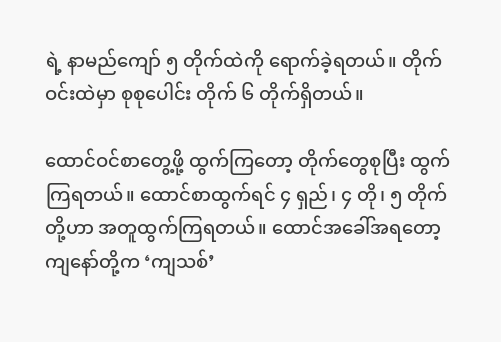ရဲ့ နာမည်ကျော် ၅ တိုက်ထဲကို ရောက်ခဲ့ရတယ်။ တိုက်ဝင်းထဲမှာ စုစုပေါင်း တိုက် ၆ တိုက်ရှိတယ်။

ထောင်ဝင်စာတွေ့ဖို့ ထွက်ကြတော့ တိုက်တွေစုပြီး ထွက်ကြရတယ်။ ထောင်စာထွက်ရင် ၄ ရှည်၊ ၄ တို၊ ၅ တိုက်တို့ဟာ အတူထွက်ကြရတယ်။ ထောင်အခေါ်အရတော့ ကျနော်တို့က ‘ကျသစ်’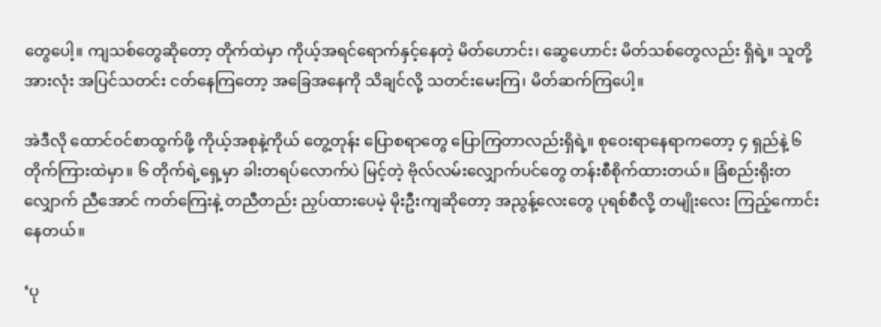တွေပေါ့။ ကျသစ်တွေဆိုတော့ တိုက်ထဲမှာ ကိုယ့်အရင်ရောက်နှင့်နေတဲ့ မိတ်ဟောင်း၊ ဆွေဟောင်း မိတ်သစ်တွေလည်း ရှိရဲ့။ သူတို့အားလုံး အပြင်သတင်း ငတ်နေကြတော့ အခြေအနေကို သိချင်လို့ သတင်းမေးကြ၊ မိတ်ဆက်ကြပေါ့။

အဲဒီလို ထောင်ဝင်စာထွက်ဖို့ ကိုယ့်အစုနဲ့ကိုယ် တွေ့တုန်း ပြောစရာတွေ ပြောကြတာလည်းရှိရဲ့။ စုဝေးရာနေရာကတော့ ၄ ရှည်နဲ့ ၆ တိုက်ကြားထဲမှာ။ ၆ တိုက်ရဲ့ရှေ့မှာ ခါးတရပ်လောက်ပဲ မြင့်တဲ့ ဗိုလ်လမ်းလျှောက်ပင်တွေ တန်းစီစိုက်ထားတယ်။ ခြံစည်းရိုးတလျှောက် ညီအောင် ကတ်ကြေးနဲ့ တညီတည်း ညှပ်ထားပေမဲ့ မိုးဦးကျဆိုတော့ အညွန့်လေးတွေ ပုရစ်စီလို့ တမျိုးလေး ကြည့်ကောင်းနေတယ်။

‘ပု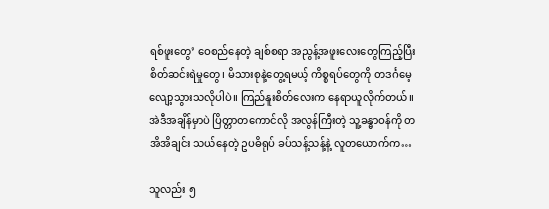ရစ်ဖူးတွေ’ ဝေစည်နေတဲ့ ချစ်စရာ အညွန့်အဖူးလေးတွေကြည့်ပြီး စိတ်ဆင်းရဲမှုတွေ၊ မိသားစုနဲ့တွေ့ရမယ့် ကိစ္စရပ်တွေကို တဒင်္ဂမေ့လျော့သွားသလိုပါပဲ။ ကြည်နူးစိတ်လေးက နေရာယူလိုက်တယ်။ အဲဒီအချိန်မှာပဲ ပြိတ္တာတကောင်လို အလွန်ကြီးတဲ့ သူ့ခန္ဓာဝန်ကို တအိအိချင်း သယ်နေတဲ့ ဥပဓိရုပ် ခပ်သန့်သန့်နဲ့ လူတယောက်က…

သူလည်း ၅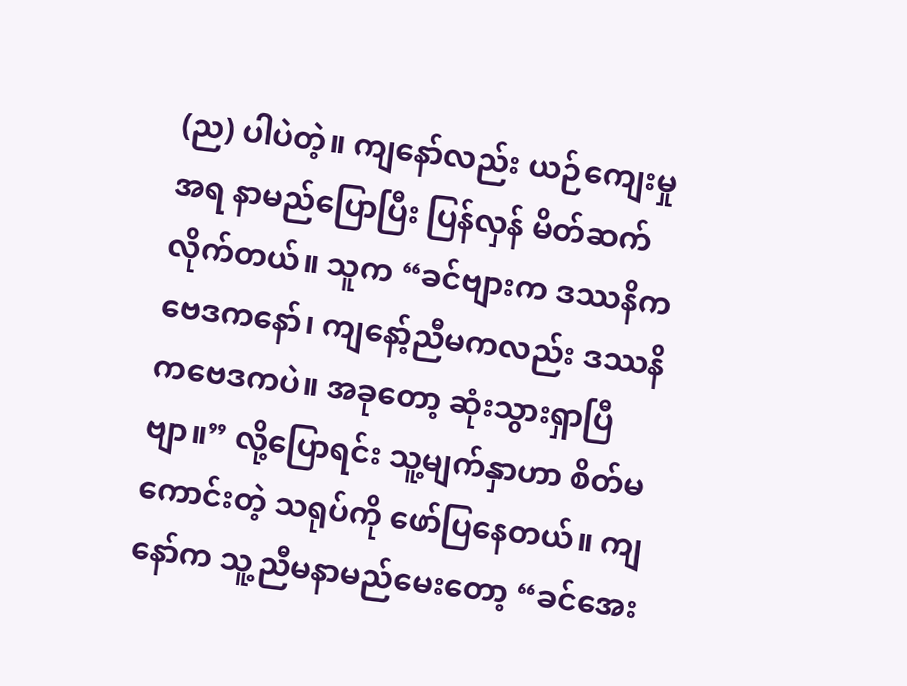(ည) ပါပဲတဲ့။ ကျနော်လည်း ယဉ်ကျေးမှုအရ နာမည်ပြောပြီး ပြန်လှန် မိတ်ဆက်လိုက်တယ်။ သူက “ခင်ဗျားက ဒဿနိကဗေဒကနော်၊ ကျနော့်ညီမကလည်း ဒဿနိကဗေဒကပဲ။ အခုတော့ ဆုံးသွားရှာပြီဗျာ။” လို့ပြောရင်း သူ့မျက်နှာဟာ စိတ်မကောင်းတဲ့ သရုပ်ကို ဖော်ပြနေတယ်။ ကျနော်က သူ့ညီမနာမည်မေးတော့ “ခင်အေး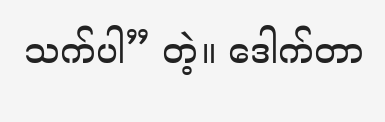သက်ပါ” တဲ့။ ဒေါက်တာ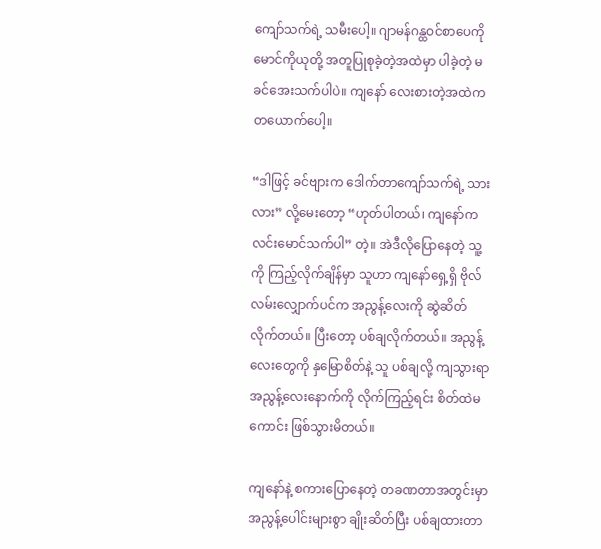ကျော်သက်ရဲ့ သမီးပေါ့။ ဂျာမန်ဂန္ထဝင်စာပေကို မောင်ကိုယုတို့ အတူပြုစုခဲ့တဲ့အထဲမှာ ပါခဲ့တဲ့ မခင်အေးသက်ပါပဲ။ ကျနော် လေးစားတဲ့အထဲက တယောက်ပေါ့။

“ဒါဖြင့် ခင်ဗျားက ဒေါက်တာကျော်သက်ရဲ့ သားလား” လို့မေးတော့ “ဟုတ်ပါတယ်၊ ကျနော်က လင်းမောင်သက်ပါ” တဲ့။ အဲဒီလိုပြောနေတဲ့ သူ့ကို ကြည့်လိုက်ချိန်မှာ သူဟာ ကျနော်ရှေ့ရှိ ဗိုလ်လမ်းလျှောက်ပင်က အညွန့်လေးကို ဆွဲဆိတ်လိုက်တယ်။ ပြီးတော့ ပစ်ချလိုက်တယ်။ အညွန့်လေးတွေကို နှမြောစိတ်နဲ့ သူ ပစ်ချလို့ ကျသွားရာ အညွန့်လေးနောက်ကို လိုက်ကြည့်ရင်း စိတ်ထဲမကောင်း ဖြစ်သွားမိတယ်။

ကျနော်နဲ့ စကားပြောနေတဲ့ တခဏတာအတွင်းမှာ အညွန့်ပေါင်းများစွာ ချိုးဆိတ်ပြီး ပစ်ချထားတာ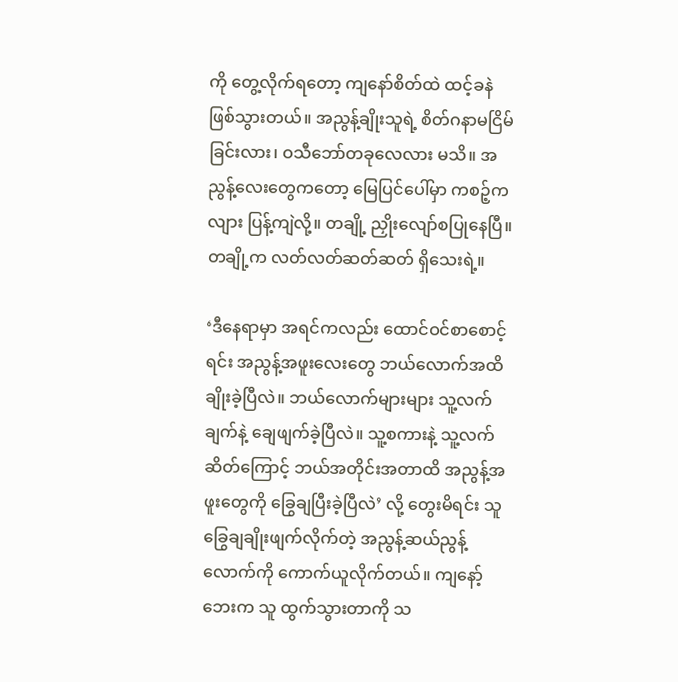ကို တွေ့လိုက်ရတော့ ကျနော်စိတ်ထဲ ထင့်ခနဲဖြစ်သွားတယ်။ အညွန့်ချိုးသူရဲ့ စိတ်ဂနာမငြိမ်ခြင်းလား၊ ဝသီဘော်တခုလေလား မသိ။ အညွန့်လေးတွေကတော့ မြေပြင်ပေါ်မှာ ကစဉ့်ကလျား ပြန့်ကျဲလို့။ တချို့ ညှိုးလျော်စပြုနေပြီ။ တချို့က လတ်လတ်ဆတ်ဆတ် ရှိသေးရဲ့။

‘ဒီနေရာမှာ အရင်ကလည်း ထောင်ဝင်စာစောင့်ရင်း အညွန့်အဖူးလေးတွေ ဘယ်လောက်အထိ ချိုးခဲ့ပြီလဲ။ ဘယ်လောက်များများ သူ့လက်ချက်နဲ့ ချေဖျက်ခဲ့ပြီလဲ။ သူ့စကားနဲ့ သူ့လက်ဆိတ်ကြောင့် ဘယ်အတိုင်းအတာထိ အညွန့်အဖူးတွေကို ခြွေချပြီးခဲ့ပြီလဲ’ လို့ တွေးမိရင်း သူ ခြွေချချိုးဖျက်လိုက်တဲ့ အညွန့်ဆယ်ညွန့်လောက်ကို ကောက်ယူလိုက်တယ်။ ကျနော့်ဘေးက သူ ထွက်သွားတာကို သ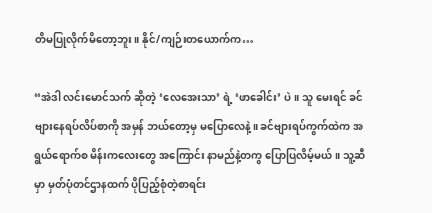တိမပြုလိုက်မိတော့ဘူး။ နိုင်/ကျဉ်းတယောက်က…

“အဲဒါ လင်းမောင်သက် ဆိုတဲ့ ‘လေအေးသာ’ ရဲ့ ‘ဖာခေါင်း’ ပဲ။ သူ မေးရင် ခင်ဗျားနေရပ်လိပ်စာကို အမှန် ဘယ်တော့မှ မပြောလေနဲ့။ ခင်ဗျားရပ်ကွက်ထဲက အရွယ်ရောက်စ မိန်းကလေးတွေ အကြောင်း နာမည်နဲ့တကွ ပြောပြလိမ့်မယ်။ သူ့ဆီမှာ မှတ်ပုံတင်ဌာနထက် ပိုပြည့်စုံတဲ့စာရင်း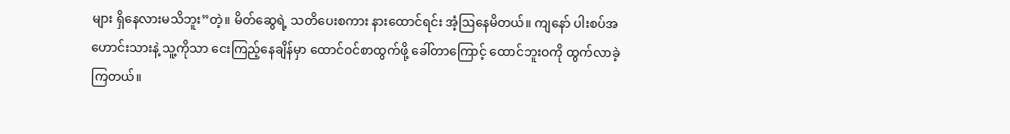များ ရှိနေလားမသိဘူး”တဲ့။ မိတ်ဆွေရဲ့ သတိပေးစကား နားထောင်ရင်း အံ့ဩနေမိတယ်။ ကျနော် ပါးစပ်အဟောင်းသားနဲ့ သူ့ကိုသာ ငေးကြည့်နေချိန်မှာ ထောင်ဝင်စာထွက်ဖို့ ခေါ်တာကြောင့် ထောင်ဘူးဝကို ထွက်လာခဲ့ကြတယ်။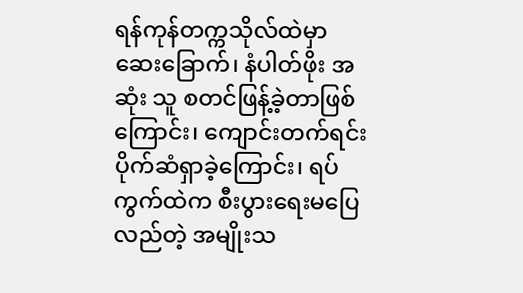ရန်ကုန်တက္ကသိုလ်ထဲမှာ ဆေးခြောက်၊ နံပါတ်ဖိုး အဆုံး သူ စတင်ဖြန့်ခဲ့တာဖြစ်ကြောင်း၊ ကျောင်းတက်ရင်း ပိုက်ဆံရှာခဲ့ကြောင်း၊ ရပ်ကွက်ထဲက စီးပွားရေးမပြေလည်တဲ့ အမျိုးသ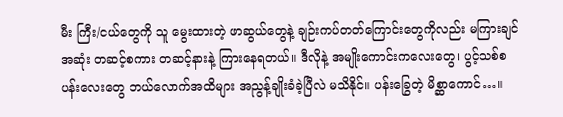မီး ကြီး/ငယ်တွေကို သူ မွေးထားတဲ့ ဖာဆွယ်တွေနဲ့ ချဉ်းကပ်တတ်ကြောင်းတွေကိုလည်း မကြားချင်အဆုံး တဆင့်စကား တဆင့်နားနဲ့ ကြားနေရတယ်။ ဒီလိုနဲ့ အမျိုးကောင်းကလေးတွေ၊ ပွင့်သစ်စပန်းလေးတွေ ဘယ်လောက်အထိများ အညွန့်ချိုးခံခဲ့ပြီလဲ မသိနိုင်။ ပန်းခြွေတဲ့ မိစ္ဆာကောင်…။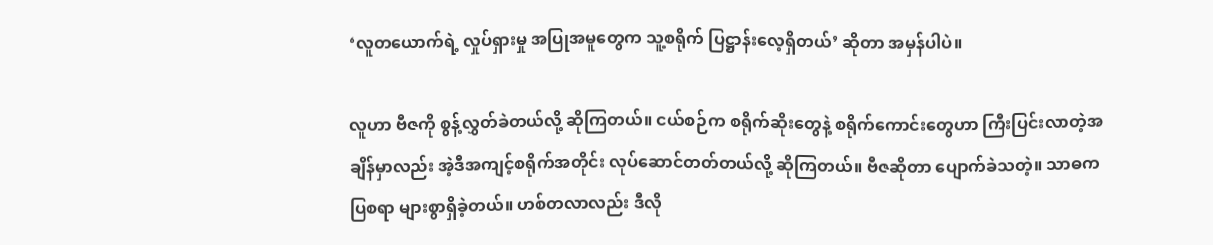‘လူတယောက်ရဲ့ လှုပ်ရှားမှု အပြုအမူတွေက သူ့စရိုက် ပြဋ္ဌာန်းလေ့ရှိတယ်’ ဆိုတာ အမှန်ပါပဲ။

လူဟာ ဗီဇကို စွန့်လွှတ်ခဲတယ်လို့ ဆိုကြတယ်။ ငယ်စဉ်က စရိုက်ဆိုးတွေနဲ့ စရိုက်ကောင်းတွေဟာ ကြီးပြင်းလာတဲ့အချိန်မှာလည်း အဲ့ဒီအကျင့်စရိုက်အတိုင်း လုပ်ဆောင်တတ်တယ်လို့ ဆိုကြတယ်။ ဗီဇဆိုတာ ပျောက်ခဲသတဲ့။ သာဓကပြစရာ များစွာရှိခဲ့တယ်။ ဟစ်တလာလည်း ဒီလို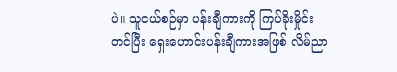ပဲ။ သူငယ်စဉ်မှာ ပန်းချီကားကို ကြပ်ခိုးမှိုင်းတင်ပြီး ရှေးဟောင်းပန်းချီကားအဖြစ် လိမ်ညာ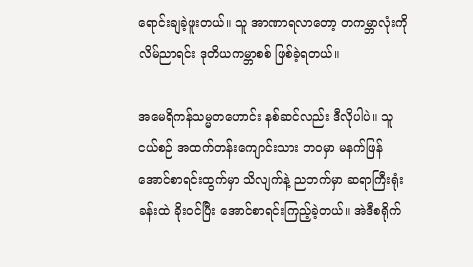ရောင်းချခဲ့ဖူးတယ်။ သူ အာဏာရလာတော့ တကမ္ဘာလုံးကို လိမ်ညာရင်း ဒုတိယကမ္ဘာစစ် ဖြစ်ခဲ့ရတယ်။

အမေရိကန်သမ္မတဟောင်း နစ်ဆင်လည်း ဒီလိုပါပဲ။ သူ ငယ်စဉ် အထက်တန်းကျောင်းသား ဘဝမှာ မနက်ဖြန် အောင်စာရင်းထွက်မှာ သိလျက်နဲ့ ညဘက်မှာ ဆရာကြီးရုံးခန်းထဲ ခိုးဝင်ပြီး အောင်စာရင်းကြည့်ခဲ့တယ်။ အဲဒီစရိုက်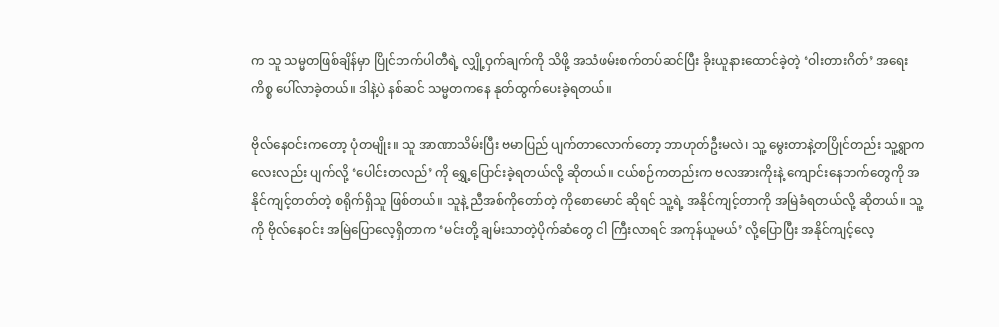က သူ သမ္မတဖြစ်ချိန်မှာ ပြိုင်ဘက်ပါတီရဲ့ လျှို့ဝှက်ချက်ကို သိဖို့ အသံဖမ်းစက်တပ်ဆင်ပြီး ခိုးယူနားထောင်ခဲ့တဲ့ ‘ဝါးတားဂိတ်’ အရေးကိစ္စ ပေါ်လာခဲ့တယ်။ ဒါနဲ့ပဲ နစ်ဆင် သမ္မတကနေ နုတ်ထွက်ပေးခဲ့ရတယ်။

ဗိုလ်နေဝင်းကတော့ ပုံတမျိုး။ သူ အာဏာသိမ်းပြီး ဗမာပြည် ပျက်တာလောက်တော့ ဘာဟုတ်ဦးမလဲ၊ သူ့ မွေးတာနဲ့တပြိုင်တည်း သူ့ရွာကလေးလည်း ပျက်လို့ ‘ပေါင်းတလည်’ ကို ရွှေ့ပြောင်းခဲ့ရတယ်လို့ ဆိုတယ်။ ငယ်စဉ်ကတည်းက ဗလအားကိုးနဲ့ ကျောင်းနေဘက်တွေကို အနိုင်ကျင့်တတ်တဲ့ စရိုက်ရှိသူ ဖြစ်တယ်။ သူနဲ့ ညီအစ်ကိုတော်တဲ့ ကိုစောမောင် ဆိုရင် သူ့ရဲ့ အနိုင်ကျင့်တာကို အမြဲခံရတယ်လို့ ဆိုတယ်။ သူ့ကို ဗိုလ်နေဝင်း အမြဲပြောလေ့ရှိတာက ‘မင်းတို့ ချမ်းသာတဲ့ပိုက်ဆံတွေ ငါ ကြီးလာရင် အကုန်ယူမယ်’ လို့ပြောပြီး အနိုင်ကျင့်လေ့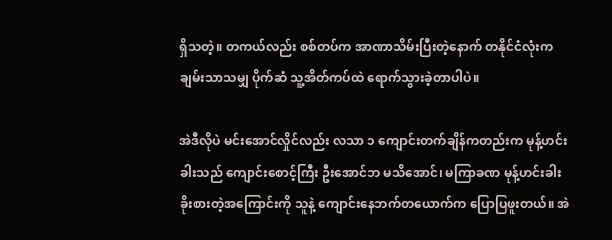ရှိသတဲ့။ တကယ်လည်း စစ်တပ်က အာဏာသိမ်းပြီးတဲ့နောက် တနိုင်ငံလုံးက ချမ်းသာသမျှ ပိုက်ဆံ သူ့အိတ်ကပ်ထဲ ရောက်သွားခဲ့တာပါပဲ။

အဲဒီလိုပဲ မင်းအောင်လှိုင်လည်း လသာ ၁ ကျောင်းတက်ချိန်ကတည်းက မုန့်ဟင်းခါးသည် ကျောင်းစောင့်ကြီး ဦးအောင်ဘ မသိအောင်၊ မကြာခဏ မုန့်ဟင်းခါး ခိုးစားတဲ့အကြောင်းကို သူနဲ့ ကျောင်းနေဘက်တယောက်က ပြောပြဖူးတယ်။ အဲ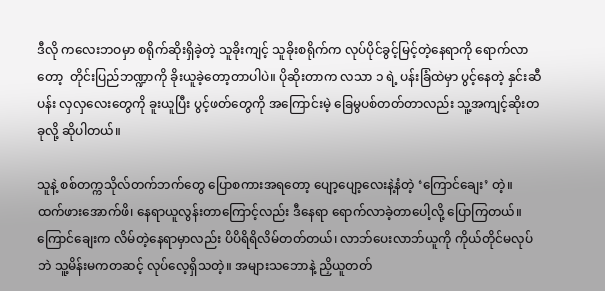ဒီလို ကလေးဘဝမှာ စရိုက်ဆိုးရှိခဲ့တဲ့ သူခိုးကျင့် သူခိုးစရိုက်က လုပ်ပိုင်ခွင့်မြင့်တဲ့နေရာကို ရောက်လာတော့  တိုင်းပြည်ဘဏ္ဍာကို ခိုးယူခဲ့တော့တာပါပဲ။ ပိုဆိုးတာက လသာ ၁ ရဲ့ ပန်းခြံထဲမှာ ပွင့်နေတဲ့ နှင်းဆီပန်း လှလှလေးတွေကို ခူးယူပြီး ပွင့်ဖတ်တွေကို အကြောင်းမဲ့ ခြေမွပစ်တတ်တာလည်း သူ့အကျင့်ဆိုးတခုလို့ ဆိုပါတယ်။

သူနဲ့ စစ်တက္ကသိုလ်တက်ဘက်တွေ ပြောစကားအရတော့ ပျော့ပျော့လေးနဲ့နံတဲ့ ‘ကြောင်ချေး’ တဲ့။ ထက်ဖားအောက်ဖိ၊ နေရာယူလွန်းတာကြောင့်လည်း ဒီနေရာ ရောက်လာခဲ့တာပေါ့လို့ ပြောကြတယ်။ ကြောင်ချေးက လိမ်တဲ့နေရာမှာလည်း ပိပိရိရိလိမ်တတ်တယ်၊ လာဘ်ပေးလာဘ်ယူကို ကိုယ်တိုင်မလုပ်ဘဲ သူ့မိန်းမကတဆင့် လုပ်လေ့ရှိသတဲ့။ အများသဘောနဲ့ ညှိယူတတ်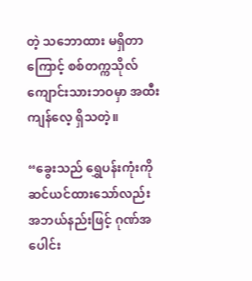တဲ့ သဘောထား မရှိတာကြောင့် စစ်တက္ကသိုလ်ကျောင်းသားဘဝမှာ အထီးကျန်လေ့ ရှိသတဲ့။

“ခွေးသည် ရွှေပန်းကုံးကို ဆင်ယင်ထားသော်လည်း အဘယ်နည်းဖြင့် ဂုဏ်အပေါင်း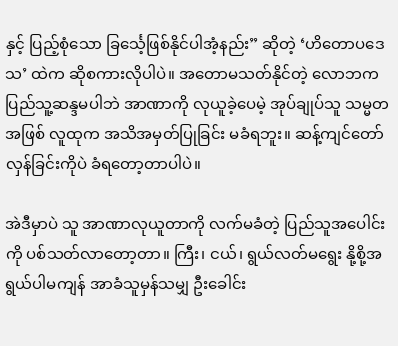နှင့် ပြည့်စုံသော ခြင်္သေ့ဖြစ်နိုင်ပါအံ့နည်း” ဆိုတဲ့ ‘ဟိတောပဒေသ’ ထဲက ဆိုစကားလိုပါပဲ။ အတောမသတ်နိုင်တဲ့ လောဘက ပြည်သူ့ဆန္ဒမပါဘဲ အာဏာကို လုယူခဲ့ပေမဲ့ အုပ်ချုပ်သူ သမ္မတအဖြစ် လူထုက အသိအမှတ်ပြုခြင်း မခံရဘူး။ ဆန့်ကျင်တော်လှန်ခြင်းကိုပဲ ခံရတော့တာပါပဲ။

အဲဒီမှာပဲ သူ အာဏာလုယူတာကို လက်မခံတဲ့ ပြည်သူအပေါင်းကို ပစ်သတ်လာတော့တာ။ ကြီး၊ ငယ်၊ ရွယ်လတ်မရွေး နို့စို့အရွယ်ပါမကျန် အာခံသူမှန်သမျှ ဦးခေါင်း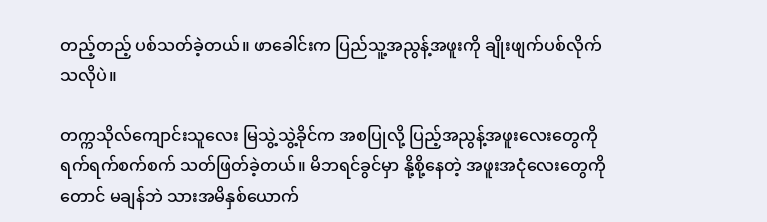တည့်တည့် ပစ်သတ်ခဲ့တယ်။ ဖာခေါင်းက ပြည်သူ့အညွန့်အဖူးကို ချိုးဖျက်ပစ်လိုက်သလိုပဲ။

တက္ကသိုလ်ကျောင်းသူလေး မြသွဲ့သွဲ့ခိုင်က အစပြုလို့ ပြည့်အညွန့်အဖူးလေးတွေကို ရက်ရက်စက်စက် သတ်ဖြတ်ခဲ့တယ်။ မိဘရင်ခွင်မှာ နို့စို့နေတဲ့ အဖူးအငုံလေးတွေကိုတောင် မချန်ဘဲ သားအမိနှစ်ယောက်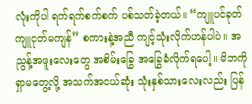လုံးကိုပါ ရက်ရက်စက်စက် ပစ်သတ်ခဲ့တယ်။ “ကျူပင်ခုတ် ကျူငုတ်မကျန်” စကားနဲ့အညီ ကျင့်သုံးလိုက်ဟန်ပါပဲ။ အညွန့်အဖူးလေးတွေ အစိမ်းခြွေ အခြွေခံလိုက်ရပေါ့။ မိဘကို ရှာမတွေ့လို့ အသက်အငယ်ဆုံး သုံးနှစ်သားလေးလည်း ပြန်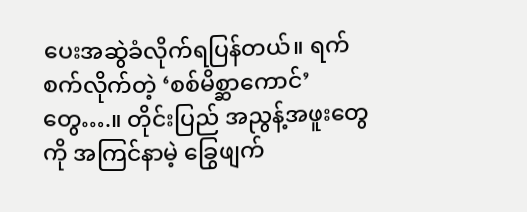ပေးအဆွဲခံလိုက်ရပြန်တယ်။ ရက်စက်လိုက်တဲ့ ‘စစ်မိစ္ဆာကောင်’ တွေ….။ တိုင်းပြည် အညွန့်အဖူးတွေကို အကြင်နာမဲ့ ခြွေဖျက်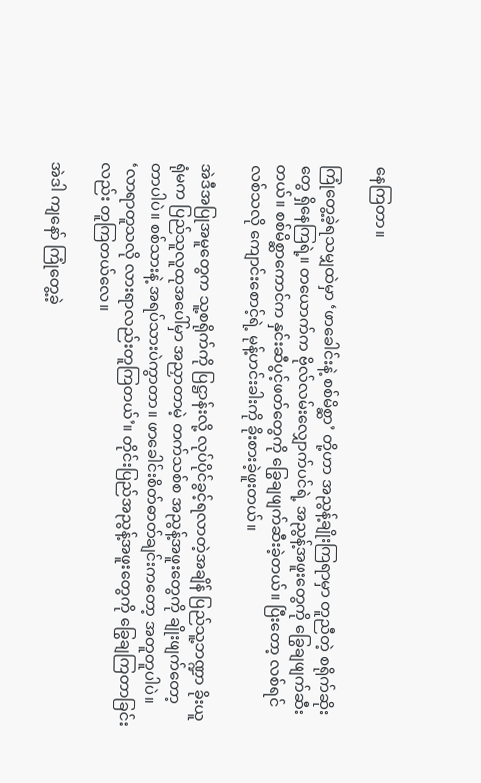နေကြတာ။

ကြုံတွေ့ခဲ့ရသမျှထဲမှာ ‘ဖာခေါင်းနဲ့ စစ်မိစ္ဆာ’ တို့ဟာ အညွန့်ချိုးကြရာမှာ တူညီတဲ့ စရိုက်ဆိုးတွေ ရှိနေကြရဲ့။ တယောက်က ဗိုလ်လမ်းလျှောက်ပင်ရဲ့ အညွန့်အဖူးတွေကို ခြွေချဖျက်ဆီးတယ်။ စစ်မိစ္ဆာကောင်က နှင်းဆီပွင့်ဖတ်တွေကို ခြွေချဖျက်ဆီးခဲ့တယ်။ ပြီးတော့ လစ်ရင်လစ်သလို ကျောင်းစောင့်ရဲ့ မုန့်ဟင်းခါးကို ခိုးစားခဲ့ဖူးတယ်။

အဲဒီအပြုအမူတွေက သူ့စရိုက်ကို ပြဋ္ဌာန်းလို့ လုပ်ပိုင်ခွင့်ရလာတဲ့အချိန် ပြည်သူ့ဘဏ္ဍာ ခိုးယူရုံမက ပြည်သူလူထုအပေါ်မှာ အညှာတာမဲ့ တက်သစ်စ အညွန့်အဖူးတွေကို ချိုးဖျက်တော့တာပါပဲ။ စစ်သားနဲ့ အရပ်သားပဲကွာတာ။ ဖာခေါင်းစိတ်ဓာတ်ချင်းကတော့ အတူတူပါပဲ။ ‘လာရာတူသလို လားရာလည်းတူကြတယ်’။ တိုင်းပြည်အညွန့်အဖူးတွေကို ခြွေချကြတာခြင်းလည်း တူကြတယ်လေ။

အဲဒါ ကျနော် ကြုံတွေ့ခဲ့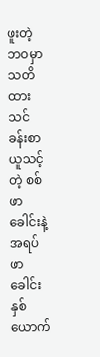ဖူးတဲ့ ဘဝမှာ သတိထား သင်ခန်းစာယူသင့်တဲ့ စစ်ဖာခေါင်းနဲ့ အရပ်ဖာခေါင်း နှစ်ယောက်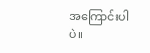အကြောင်းပါပဲ။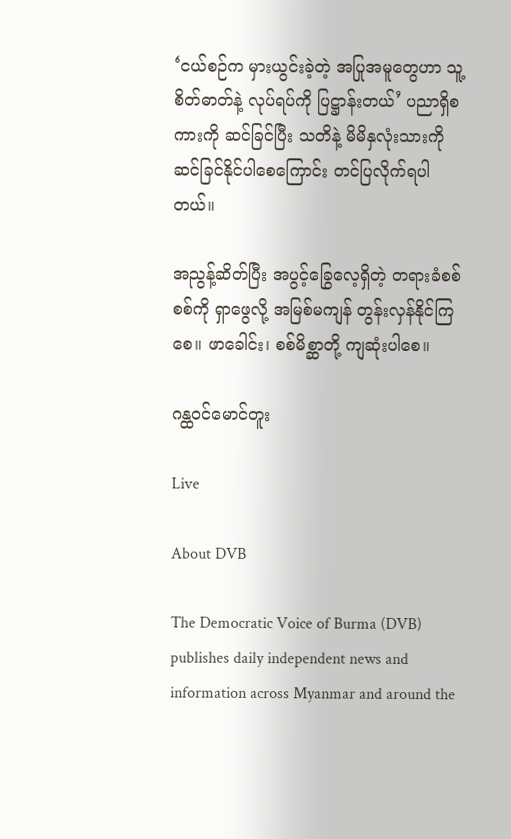‘ငယ်စဉ်က မှားယွင်းခဲ့တဲ့ အပြုအမူတွေဟာ သူ့စိတ်ဓာတ်နဲ့ လုပ်ရပ်ကို ပြဋ္ဌာန်းတယ်’ ပညာရှိစကားကို ဆင်ခြင်ပြီး သတိနဲ့ မိမိနှလုံးသားကို ဆင်ခြင်နိုင်ပါစေကြောင်း တင်ပြလိုက်ရပါတယ်။

အညွန့်ဆိတ်ပြီး အပွင့်ခြွေလေ့ရှိတဲ့ တရားခံစစ်စစ်ကို ရှာဖွေလို့ အမြစ်မကျန် တွန်းလှန်နိုင်ကြစေ။ ဖာခေါင်း၊ စစ်မိစ္ဆာတို့ ကျဆုံးပါစေ။

ဂန္ထဝင်မောင်တူး

Live

About DVB

The Democratic Voice of Burma (DVB) publishes daily independent news and information across Myanmar and around the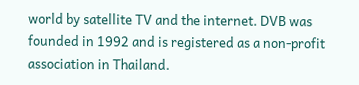world by satellite TV and the internet. DVB was founded in 1992 and is registered as a non-profit association in Thailand.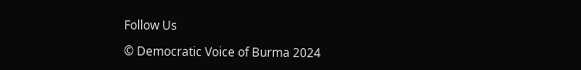Follow Us

© Democratic Voice of Burma 2024